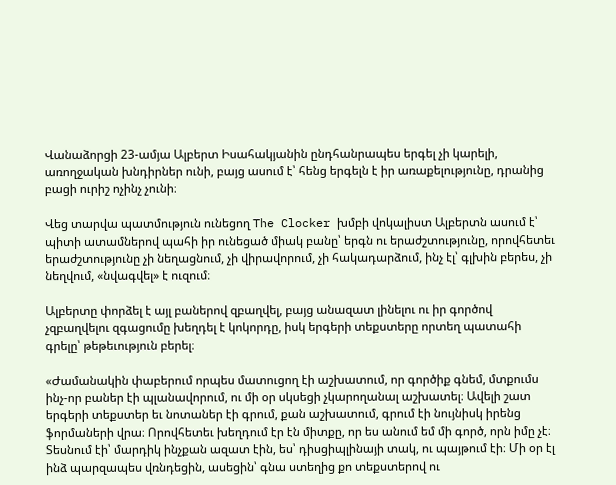Վանաձորցի 23-ամյա Ալբերտ Իսահակյանին ընդհանրապես երգել չի կարելի, առողջական խնդիրներ ունի, բայց ասում է՝ հենց երգելն է իր առաքելությունը, դրանից բացի ուրիշ ոչինչ չունի։

Վեց տարվա պատմություն ունեցող The Clocker խմբի վոկալիստ Ալբերտն ասում է՝ պիտի ատամներով պահի իր ունեցած միակ բանը՝ երգն ու երաժշտությունը, որովհետեւ երաժշտությունը չի նեղացնում, չի վիրավորում, չի հակադարձում, ինչ էլ՝ գլխին բերես, չի նեղվում, «նվագվել» է ուզում։

Ալբերտը փորձել է այլ բաներով զբաղվել, բայց անազատ լինելու ու իր գործով չզբաղվելու զգացումը խեղդել է կոկորդը, իսկ երգերի տեքստերը որտեղ պատահի գրելը՝ թեթեւություն բերել։

«Ժամանակին փաբերում որպես մատուցող էի աշխատում, որ գործիք գնեմ, մտքումս ինչ-որ բաներ էի պլանավորում, ու մի օր սկսեցի չկարողանալ աշխատել։ Ավելի շատ երգերի տեքստեր եւ նոտաներ էի գրում, քան աշխատում, գրում էի նույնիսկ իրենց ֆորմաների վրա։ Որովհետեւ խեղդում էր էն միտքը, որ ես անում եմ մի գործ, որն իմը չէ։ Տեսնում էի՝ մարդիկ ինչքան ազատ էին, ես՝ դիսցիպլինայի տակ, ու պայթում էի։ Մի օր էլ ինձ պարզապես վռնդեցին, ասեցին՝ գնա ստեղից քո տեքստերով ու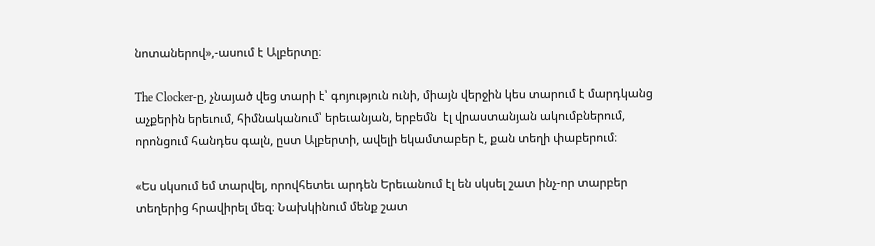նոտաներով»,-ասում է Ալբերտը։

The Clocker-ը, չնայած վեց տարի է՝ գոյություն ունի, միայն վերջին կես տարում է մարդկանց աչքերին երեւում, հիմնականում՝ երեւանյան, երբեմն  էլ վրաստանյան ակումբներում, որոնցում հանդես գալն, ըստ Ալբերտի, ավելի եկամտաբեր է, քան տեղի փաբերում։

«Ես սկսում եմ տարվել, որովհետեւ արդեն Երեւանում էլ են սկսել շատ ինչ-որ տարբեր տեղերից հրավիրել մեզ։ Նախկինում մենք շատ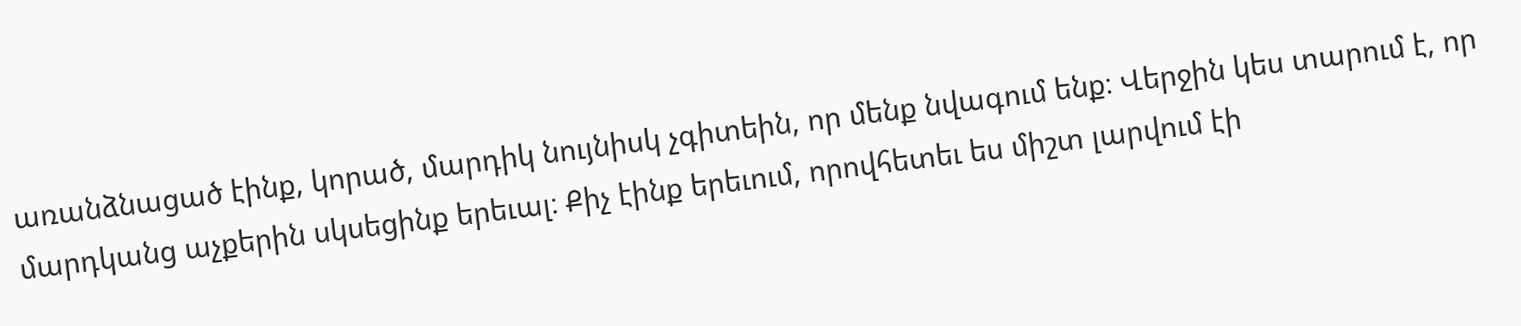առանձնացած էինք, կորած, մարդիկ նույնիսկ չգիտեին, որ մենք նվագում ենք։ Վերջին կես տարում է, որ մարդկանց աչքերին սկսեցինք երեւալ։ Քիչ էինք երեւում, որովհետեւ ես միշտ լարվում էի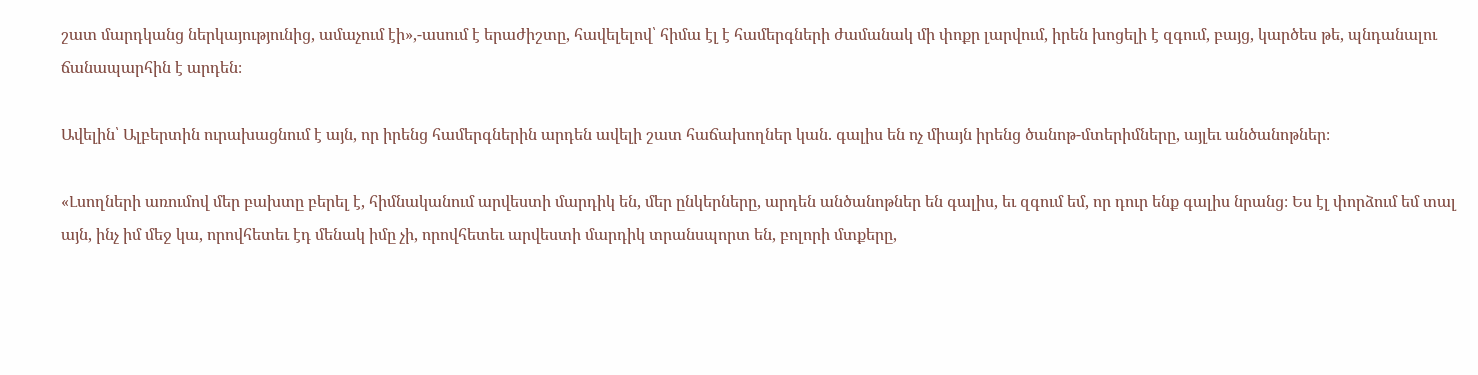շատ մարդկանց ներկայությունից, ամաչում էի»,-ասում է երաժիշտը, հավելելով՝ հիմա էլ է համերգների ժամանակ մի փոքր լարվում, իրեն խոցելի է զգում, բայց, կարծես թե, պնդանալու ճանապարհին է արդեն։

Ավելին՝ Ալբերտին ուրախացնում է այն, որ իրենց համերգներին արդեն ավելի շատ հաճախողներ կան. գալիս են ոչ միայն իրենց ծանոթ-մտերիմները, այլեւ անծանոթներ։

«Լսողների առումով մեր բախտը բերել է, հիմնականում արվեստի մարդիկ են, մեր ընկերները, արդեն անծանոթներ են գալիս, եւ զգում եմ, որ դուր ենք գալիս նրանց։ Ես էլ փորձում եմ տալ այն, ինչ իմ մեջ կա, որովհետեւ էդ մենակ իմը չի, որովհետեւ արվեստի մարդիկ տրանսպորտ են, բոլորի մտքերը,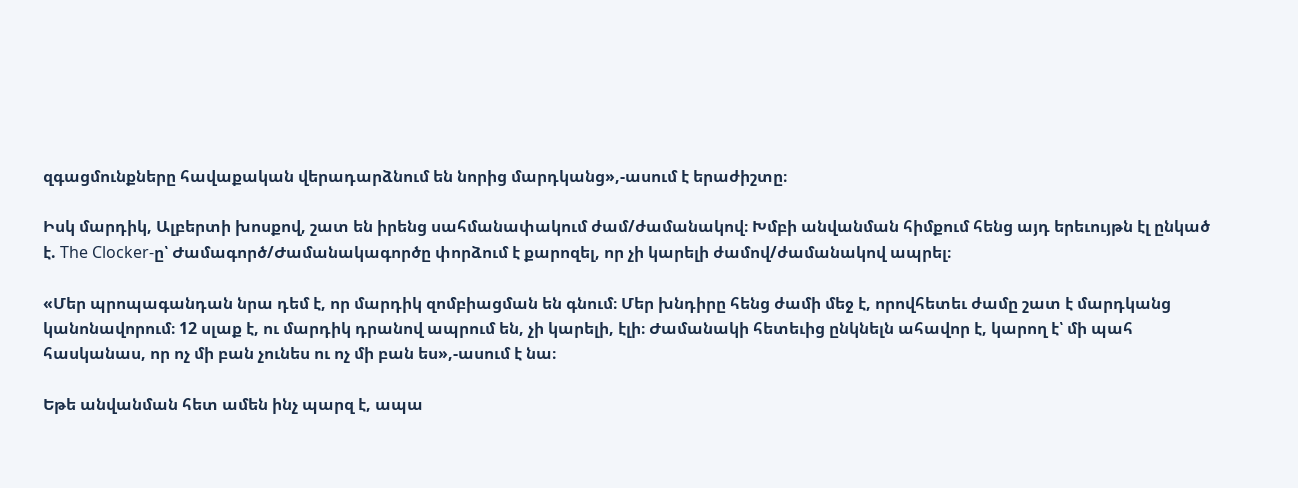զգացմունքները հավաքական վերադարձնում են նորից մարդկանց»,-ասում է երաժիշտը։

Իսկ մարդիկ, Ալբերտի խոսքով, շատ են իրենց սահմանափակում ժամ/ժամանակով։ Խմբի անվանման հիմքում հենց այդ երեւույթն էլ ընկած է. The Clocker-ը՝ Ժամագործ/Ժամանակագործը փորձում է քարոզել, որ չի կարելի ժամով/ժամանակով ապրել։

«Մեր պրոպագանդան նրա դեմ է, որ մարդիկ զոմբիացման են գնում։ Մեր խնդիրը հենց ժամի մեջ է, որովհետեւ ժամը շատ է մարդկանց կանոնավորում։ 12 սլաք է, ու մարդիկ դրանով ապրում են, չի կարելի, էլի։ Ժամանակի հետեւից ընկնելն ահավոր է, կարող է՝ մի պահ հասկանաս, որ ոչ մի բան չունես ու ոչ մի բան ես»,-ասում է նա։

Եթե անվանման հետ ամեն ինչ պարզ է, ապա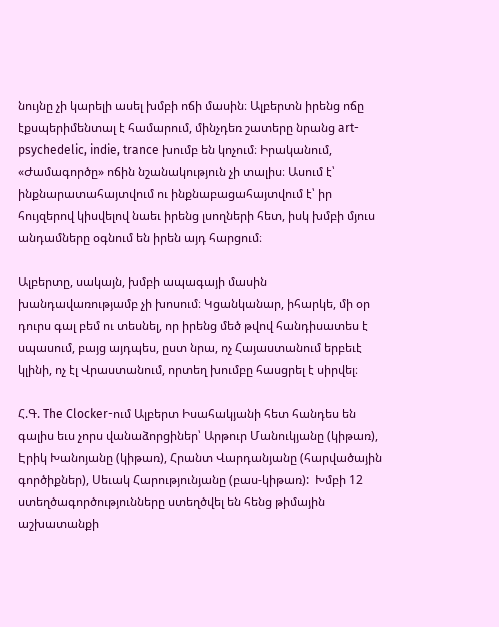նույնը չի կարելի ասել խմբի ոճի մասին։ Ալբերտն իրենց ոճը էքսպերիմենտալ է համարում, մինչդեռ շատերը նրանց art- psychedelic, indie, trance խումբ են կոչում։ Իրականում, «Ժամագործը» ոճին նշանակություն չի տալիս։ Ասում է՝ ինքնարատահայտվում ու ինքնաբացահայտվում է՝ իր հույզերով կիսվելով նաեւ իրենց լսողների հետ, իսկ խմբի մյուս անդամները օգնում են իրեն այդ հարցում։

Ալբերտը, սակայն, խմբի ապագայի մասին խանդավառությամբ չի խոսում։ Կցանկանար, իհարկե, մի օր դուրս գալ բեմ ու տեսնել, որ իրենց մեծ թվով հանդիսատես է սպասում, բայց այդպես, ըստ նրա, ոչ Հայաստանում երբեւէ կլինի, ոչ էլ Վրաստանում, որտեղ խումբը հասցրել է սիրվել։

Հ.Գ. The Clocker-ում Ալբերտ Իսահակյանի հետ հանդես են գալիս եւս չորս վանաձորցիներ՝ Արթուր Մանուկյանը (կիթառ), Էրիկ Խանոյանը (կիթառ), Հրանտ Վարդանյանը (հարվածային գործիքներ), Սեւակ Հարությունյանը (բաս-կիթառ):  Խմբի 12 ստեղծագործությունները ստեղծվել են հենց թիմային աշխատանքի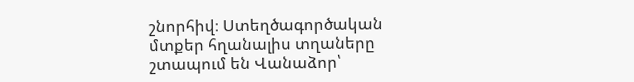շնորհիվ։ Ստեղծագործական մտքեր հղանալիս տղաները շտապում են Վանաձոր՝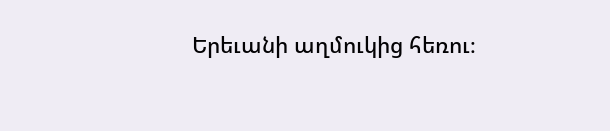Երեւանի աղմուկից հեռու։